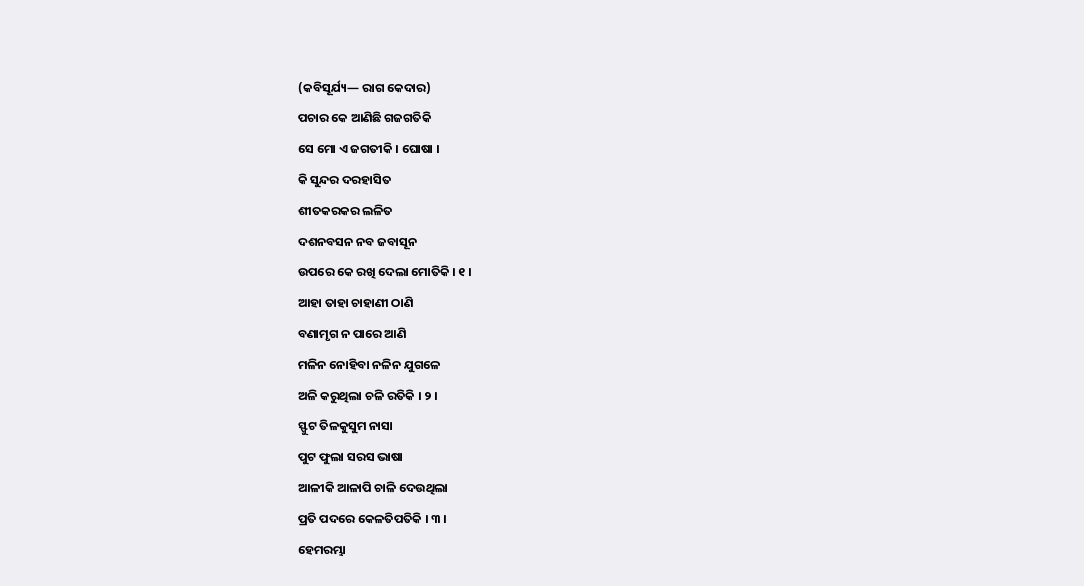(କବିସୂର୍ଯ୍ୟ— ରାଗ କେଦାର)
ପଚାର କେ ଆଣିଛି ଗଜଗତିକି
ସେ ମୋ ଏ ଜଗତୀକି । ଘୋଷା ।
କି ସୁନ୍ଦର ଦରହାସିତ
ଶୀତକରକର ଲଳିତ
ଦଶନବସନ ନବ ଜବାସୂନ
ଉପରେ କେ ରଖି ଦେଲା ମୋତିକି । ୧ ।
ଆହା ତାହା ଚାହାଣୀ ଠାଣି
ବଣାମୃଗ ନ ପାରେ ଆଣି
ମଳିନ ନୋହିବା ନଳିନ ଯୁଗଳେ
ଅଳି କରୁଥିଲା ଚଳି ରତିକି । ୨ ।
ସ୍ଫୁଟ ତିଳକୁସୁମ ନାସା
ପୁଟ ଫୁଲା ସରସ ଭାଷା
ଆଳୀକି ଆଳାପି ଚାଳି ଦେଉଥିଲା
ପ୍ରତି ପଦରେ କେଳତିପତିକି । ୩ ।
ହେମରମ୍ଭା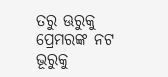ତରୁ ଊରୁକୁ
ପ୍ରେମରଙ୍କ ନଟ ଭୂରୁକୁ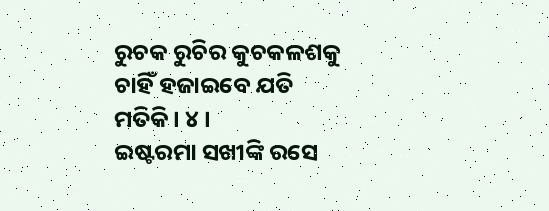ରୁଚକ ରୁଚିର କୁଚକଳଶକୁ
ଚାହିଁ ହଜାଇବେ ଯତି ମତିକି । ୪ ।
ଇଷ୍ଟରମା ସଖୀଙ୍କି ରସେ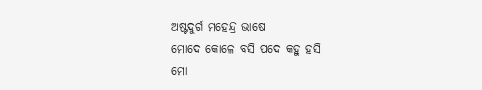ଅଷ୍ଟଦୁର୍ଗ ମହେନ୍ଦ୍ର ଭାଷେ
ମୋଦେ କୋଳେ ବସି ପଦେ କହୁ ହସି
ମୋ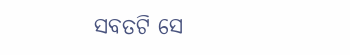ସବତଟି ସେ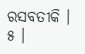ରସବତୀକି । ୫ ।